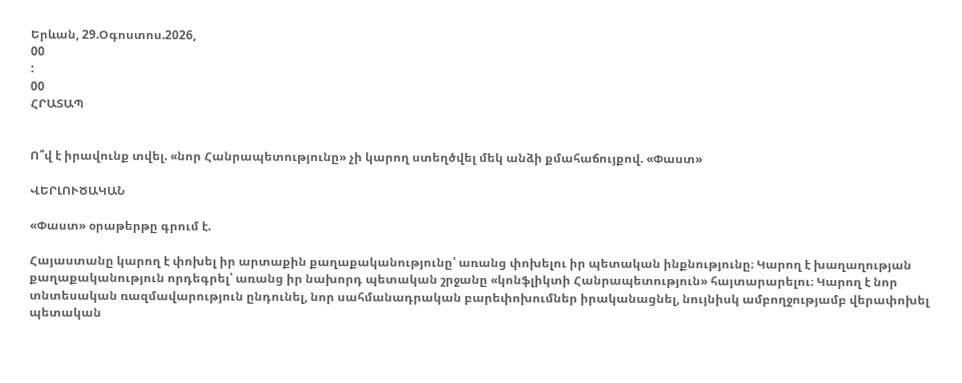Երևան, 29.Օգոստոս.2026,
00
:
00
ՀՐԱՏԱՊ


Ո՞վ է իրավունք տվել. «նոր Հանրապետությունը» չի կարող ստեղծվել մեկ անձի քմահաճույքով. «Փաստ»

ՎԵՐԼՈՒԾԱԿԱՆ

«Փաստ» օրաթերթը գրում է.

Հայաստանը կարող է փոխել իր արտաքին քաղաքականությունը՝ առանց փոխելու իր պետական ինքնությունը։ Կարող է խաղաղության քաղաքականություն որդեգրել՝ առանց իր նախորդ պետական շրջանը «կոնֆլիկտի Հանրապետություն» հայտարարելու։ Կարող է նոր տնտեսական ռազմավարություն ընդունել, նոր սահմանադրական բարեփոխումներ իրականացնել, նույնիսկ ամբողջությամբ վերափոխել պետական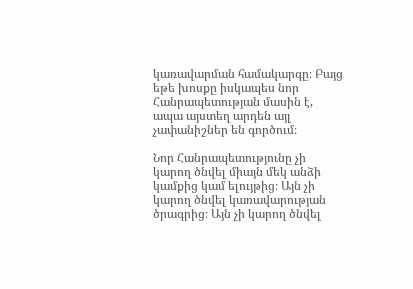կառավարման համակարգը։ Բայց եթե խոսքը իսկապես նոր Հանրապետության մասին է, ապա այստեղ արդեն այլ չափանիշներ են գործում։

Նոր Հանրապետությունը չի կարող ծնվել միայն մեկ անձի կամքից կամ ելույթից։ Այն չի կարող ծնվել կառավարության ծրագրից։ Այն չի կարող ծնվել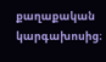քաղաքական կարգախոսից։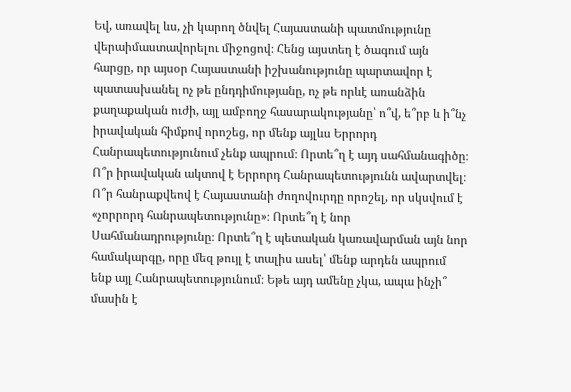Եվ, առավել ևս, չի կարող ծնվել Հայաստանի պատմությունը վերաիմաստավորելու միջոցով։ Հենց այստեղ է ծագում այն հարցը, որ այսօր Հայաստանի իշխանությունը պարտավոր է պատասխանել ոչ թե ընդդիմությանը, ոչ թե որևէ առանձին քաղաքական ուժի, այլ ամբողջ հասարակությանը՝ ո՞վ, ե՞րբ և ի՞նչ իրավական հիմքով որոշեց, որ մենք այլևս Երրորդ Հանրապետությունում չենք ապրում։ Որտե՞ղ է այդ սահմանագիծը։ Ո՞ր իրավական ակտով է Երրորդ Հանրապետությունն ավարտվել։ Ո՞ր հանրաքվեով է Հայաստանի ժողովուրդը որոշել, որ սկսվում է «չորրորդ հանրապետությունը»։ Որտե՞ղ է նոր Սահմանադրությունը։ Որտե՞ղ է պետական կառավարման այն նոր համակարգը, որը մեզ թույլ է տալիս ասել՝ մենք արդեն ապրում ենք այլ Հանրապետությունում։ Եթե այդ ամենը չկա, ապա ինչի՞ մասին է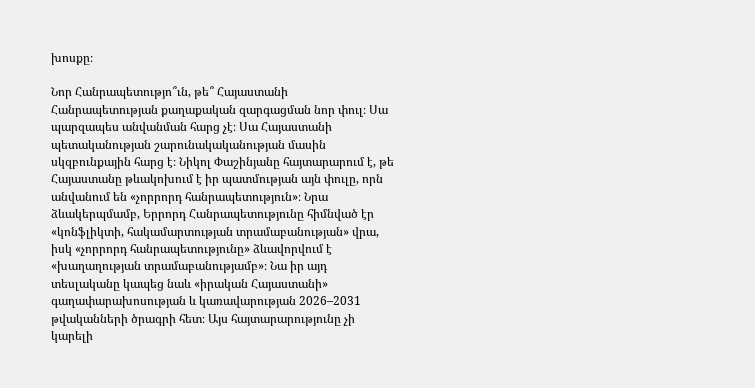խոսքը։

Նոր Հանրապետությո՞ւն, թե՞ Հայաստանի Հանրապետության քաղաքական զարգացման նոր փուլ։ Սա պարզապես անվանման հարց չէ։ Սա Հայաստանի պետականության շարունակականության մասին սկզբունքային հարց է։ Նիկոլ Փաշինյանը հայտարարում է, թե Հայաստանը թևակոխում է իր պատմության այն փուլը, որն անվանում են «չորրորդ հանրապետություն»։ Նրա ձևակերպմամբ, Երրորդ Հանրապետությունը հիմնված էր «կոնֆլիկտի, հակամարտության տրամաբանության» վրա, իսկ «չորրորդ հանրապետությունը» ձևավորվում է «խաղաղության տրամաբանությամբ»։ Նա իր այդ տեսլականը կապեց նաև «իրական Հայաստանի» գաղափարախոսության և կառավարության 2026–2031 թվականների ծրագրի հետ։ Այս հայտարարությունը չի կարելի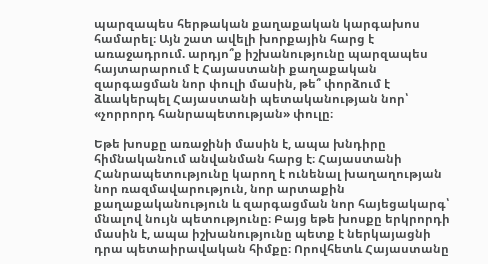պարզապես հերթական քաղաքական կարգախոս համարել։ Այն շատ ավելի խորքային հարց է առաջադրում. արդյո՞ք իշխանությունը պարզապես հայտարարում է Հայաստանի քաղաքական զարգացման նոր փուլի մասին, թե՞ փորձում է ձևակերպել Հայաստանի պետականության նոր՝ «չորրորդ հանրապետության» փուլը։

Եթե խոսքը առաջինի մասին է, ապա խնդիրը հիմնականում անվանման հարց է։ Հայաստանի Հանրապետությունը կարող է ունենալ խաղաղության նոր ռազմավարություն, նոր արտաքին քաղաքականություն և զարգացման նոր հայեցակարգ՝ մնալով նույն պետությունը։ Բայց եթե խոսքը երկրորդի մասին է, ապա իշխանությունը պետք է ներկայացնի դրա պետաիրավական հիմքը։ Որովհետև Հայաստանը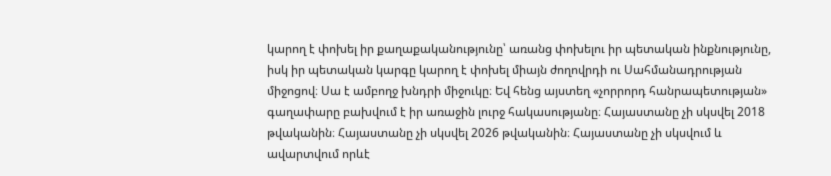կարող է փոխել իր քաղաքականությունը՝ առանց փոխելու իր պետական ինքնությունը, իսկ իր պետական կարգը կարող է փոխել միայն ժողովրդի ու Սահմանադրության միջոցով։ Սա է ամբողջ խնդրի միջուկը։ Եվ հենց այստեղ «չորրորդ հանրապետության» գաղափարը բախվում է իր առաջին լուրջ հակասությանը։ Հայաստանը չի սկսվել 2018 թվականին։ Հայաստանը չի սկսվել 2026 թվականին։ Հայաստանը չի սկսվում և ավարտվում որևէ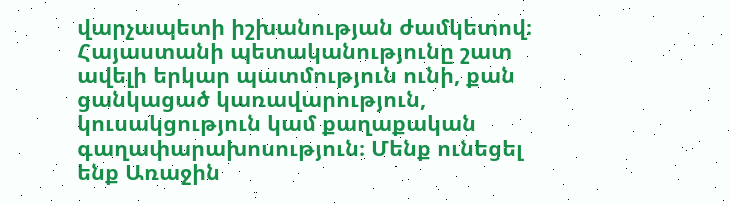վարչապետի իշխանության ժամկետով։ Հայաստանի պետականությունը շատ ավելի երկար պատմություն ունի, քան ցանկացած կառավարություն, կուսակցություն կամ քաղաքական գաղափարախոսություն։ Մենք ունեցել ենք Առաջին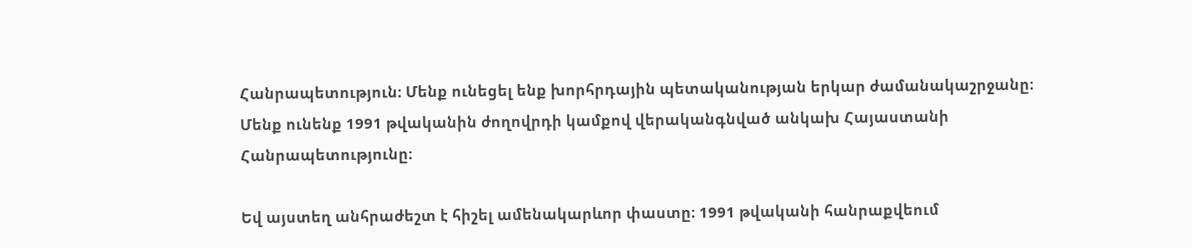Հանրապետություն։ Մենք ունեցել ենք խորհրդային պետականության երկար ժամանակաշրջանը։ Մենք ունենք 1991 թվականին ժողովրդի կամքով վերականգնված անկախ Հայաստանի Հանրապետությունը։

Եվ այստեղ անհրաժեշտ է հիշել ամենակարևոր փաստը։ 1991 թվականի հանրաքվեում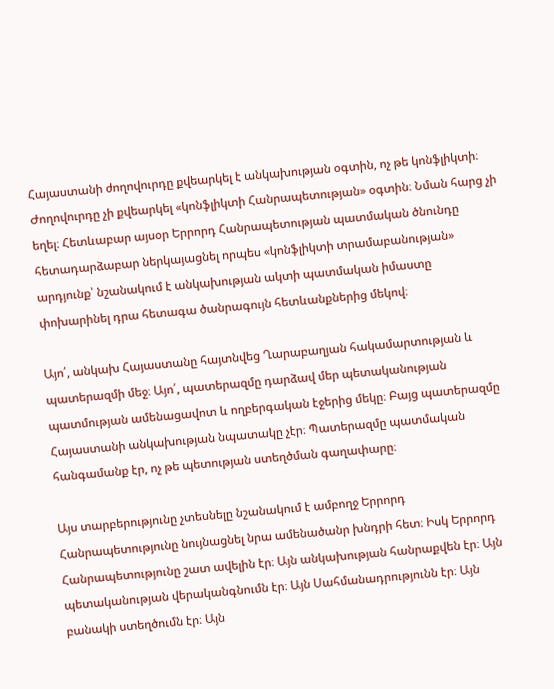Հայաստանի ժողովուրդը քվեարկել է անկախության օգտին, ոչ թե կոնֆլիկտի։ Ժողովուրդը չի քվեարկել «կոնֆլիկտի Հանրապետության» օգտին։ Նման հարց չի եղել։ Հետևաբար այսօր Երրորդ Հանրապետության պատմական ծնունդը հետադարձաբար ներկայացնել որպես «կոնֆլիկտի տրամաբանության» արդյունք՝ նշանակում է անկախության ակտի պատմական իմաստը փոխարինել դրա հետագա ծանրագույն հետևանքներից մեկով։

Այո՛, անկախ Հայաստանը հայտնվեց Ղարաբաղյան հակամարտության և պատերազմի մեջ։ Այո՛, պատերազմը դարձավ մեր պետականության պատմության ամենացավոտ և ողբերգական էջերից մեկը։ Բայց պատերազմը Հայաստանի անկախության նպատակը չէր։ Պատերազմը պատմական հանգամանք էր, ոչ թե պետության ստեղծման գաղափարը։

Այս տարբերությունը չտեսնելը նշանակում է ամբողջ Երրորդ Հանրապետությունը նույնացնել նրա ամենածանր խնդրի հետ։ Իսկ Երրորդ Հանրապետությունը շատ ավելին էր։ Այն անկախության հանրաքվեն էր։ Այն պետականության վերականգնումն էր։ Այն Սահմանադրությունն էր։ Այն բանակի ստեղծումն էր։ Այն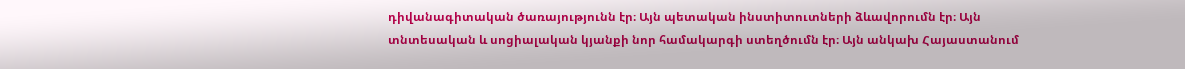դիվանագիտական ծառայությունն էր։ Այն պետական ինստիտուտների ձևավորումն էր։ Այն տնտեսական և սոցիալական կյանքի նոր համակարգի ստեղծումն էր։ Այն անկախ Հայաստանում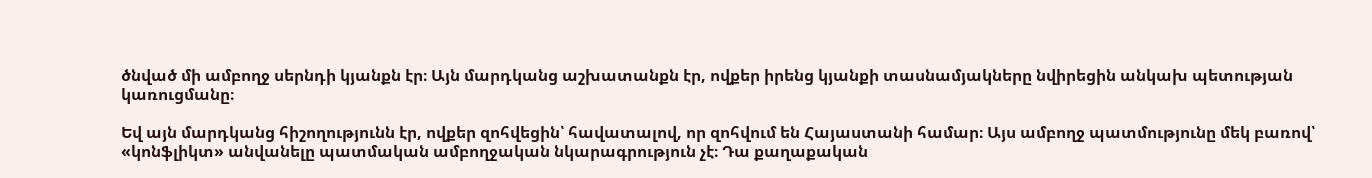ծնված մի ամբողջ սերնդի կյանքն էր։ Այն մարդկանց աշխատանքն էր, ովքեր իրենց կյանքի տասնամյակները նվիրեցին անկախ պետության կառուցմանը։

Եվ այն մարդկանց հիշողությունն էր, ովքեր զոհվեցին՝ հավատալով, որ զոհվում են Հայաստանի համար։ Այս ամբողջ պատմությունը մեկ բառով՝ «կոնֆլիկտ» անվանելը պատմական ամբողջական նկարագրություն չէ։ Դա քաղաքական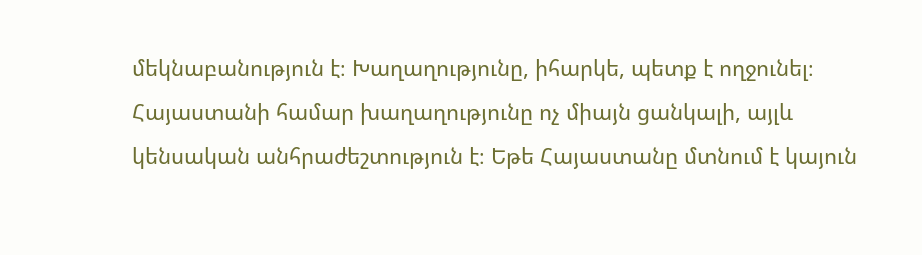մեկնաբանություն է։ Խաղաղությունը, իհարկե, պետք է ողջունել։ Հայաստանի համար խաղաղությունը ոչ միայն ցանկալի, այլև կենսական անհրաժեշտություն է։ Եթե Հայաստանը մտնում է կայուն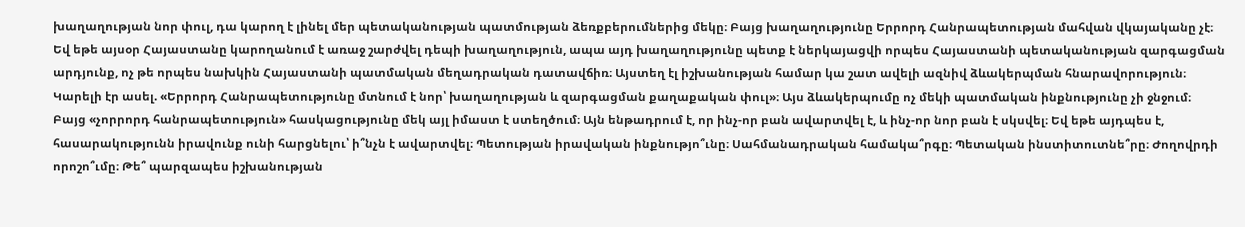խաղաղության նոր փուլ, դա կարող է լինել մեր պետականության պատմության ձեռքբերումներից մեկը։ Բայց խաղաղությունը Երրորդ Հանրապետության մահվան վկայականը չէ։ Եվ եթե այսօր Հայաստանը կարողանում է առաջ շարժվել դեպի խաղաղություն, ապա այդ խաղաղությունը պետք է ներկայացվի որպես Հայաստանի պետականության զարգացման արդյունք, ոչ թե որպես նախկին Հայաստանի պատմական մեղադրական դատավճիռ։ Այստեղ էլ իշխանության համար կա շատ ավելի ազնիվ ձևակերպման հնարավորություն։ Կարելի էր ասել. «Երրորդ Հանրապետությունը մտնում է նոր՝ խաղաղության և զարգացման քաղաքական փուլ»։ Այս ձևակերպումը ոչ մեկի պատմական ինքնությունը չի ջնջում։ Բայց «չորրորդ հանրապետություն» հասկացությունը մեկ այլ իմաստ է ստեղծում։ Այն ենթադրում է, որ ինչ-որ բան ավարտվել է, և ինչ-որ նոր բան է սկսվել։ Եվ եթե այդպես է, հասարակությունն իրավունք ունի հարցնելու՝ ի՞նչն է ավարտվել։ Պետության իրավական ինքնությո՞ւնը։ Սահմանադրական համակա՞րգը։ Պետական ինստիտուտնե՞րը։ Ժողովրդի որոշո՞ւմը։ Թե՞ պարզապես իշխանության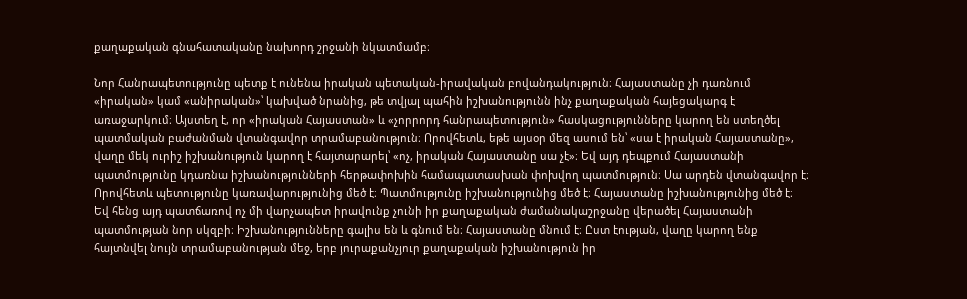քաղաքական գնահատականը նախորդ շրջանի նկատմամբ։

Նոր Հանրապետությունը պետք է ունենա իրական պետական-իրավական բովանդակություն։ Հայաստանը չի դառնում «իրական» կամ «անիրական»՝ կախված նրանից, թե տվյալ պահին իշխանությունն ինչ քաղաքական հայեցակարգ է առաջարկում։ Այստեղ է, որ «իրական Հայաստան» և «չորրորդ հանրապետություն» հասկացությունները կարող են ստեղծել պատմական բաժանման վտանգավոր տրամաբանություն։ Որովհետև, եթե այսօր մեզ ասում են՝ «սա է իրական Հայաստանը», վաղը մեկ ուրիշ իշխանություն կարող է հայտարարել՝ «ոչ, իրական Հայաստանը սա չէ»։ Եվ այդ դեպքում Հայաստանի պատմությունը կդառնա իշխանությունների հերթափոխին համապատասխան փոխվող պատմություն։ Սա արդեն վտանգավոր է։ Որովհետև պետությունը կառավարությունից մեծ է։ Պատմությունը իշխանությունից մեծ է։ Հայաստանը իշխանությունից մեծ է։ Եվ հենց այդ պատճառով ոչ մի վարչապետ իրավունք չունի իր քաղաքական ժամանակաշրջանը վերածել Հայաստանի պատմության նոր սկզբի։ Իշխանությունները գալիս են և գնում են։ Հայաստանը մնում է։ Ըստ էության, վաղը կարող ենք հայտնվել նույն տրամաբանության մեջ, երբ յուրաքանչյուր քաղաքական իշխանություն իր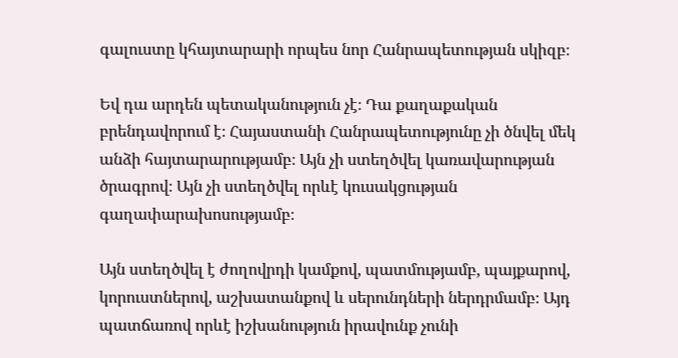գալուստը կհայտարարի որպես նոր Հանրապետության սկիզբ։

Եվ դա արդեն պետականություն չէ։ Դա քաղաքական բրենդավորում է։ Հայաստանի Հանրապետությունը չի ծնվել մեկ անձի հայտարարությամբ։ Այն չի ստեղծվել կառավարության ծրագրով։ Այն չի ստեղծվել որևէ կուսակցության գաղափարախոսությամբ։

Այն ստեղծվել է ժողովրդի կամքով, պատմությամբ, պայքարով, կորուստներով, աշխատանքով և սերունդների ներդրմամբ։ Այդ պատճառով որևէ իշխանություն իրավունք չունի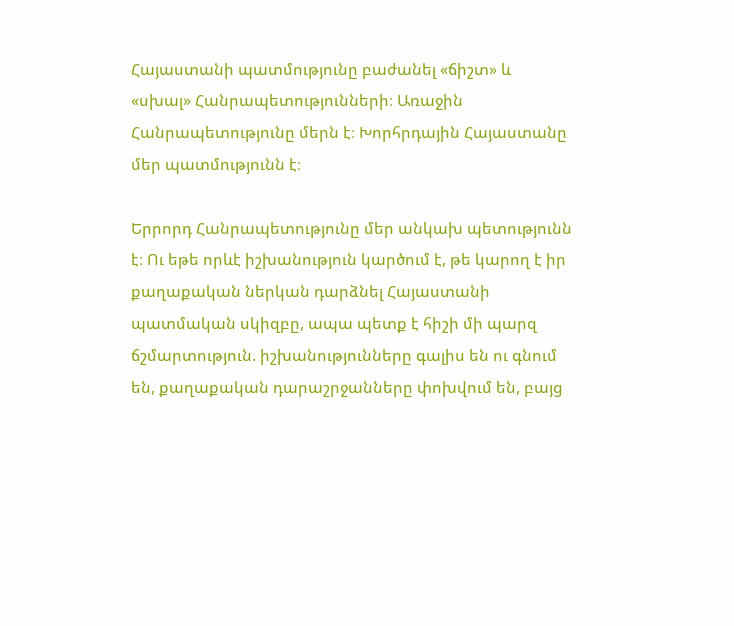Հայաստանի պատմությունը բաժանել «ճիշտ» և «սխալ» Հանրապետությունների։ Առաջին Հանրապետությունը մերն է։ Խորհրդային Հայաստանը մեր պատմությունն է։

Երրորդ Հանրապետությունը մեր անկախ պետությունն է։ Ու եթե որևէ իշխանություն կարծում է, թե կարող է իր քաղաքական ներկան դարձնել Հայաստանի պատմական սկիզբը, ապա պետք է հիշի մի պարզ ճշմարտություն. իշխանությունները գալիս են ու գնում են, քաղաքական դարաշրջանները փոխվում են, բայց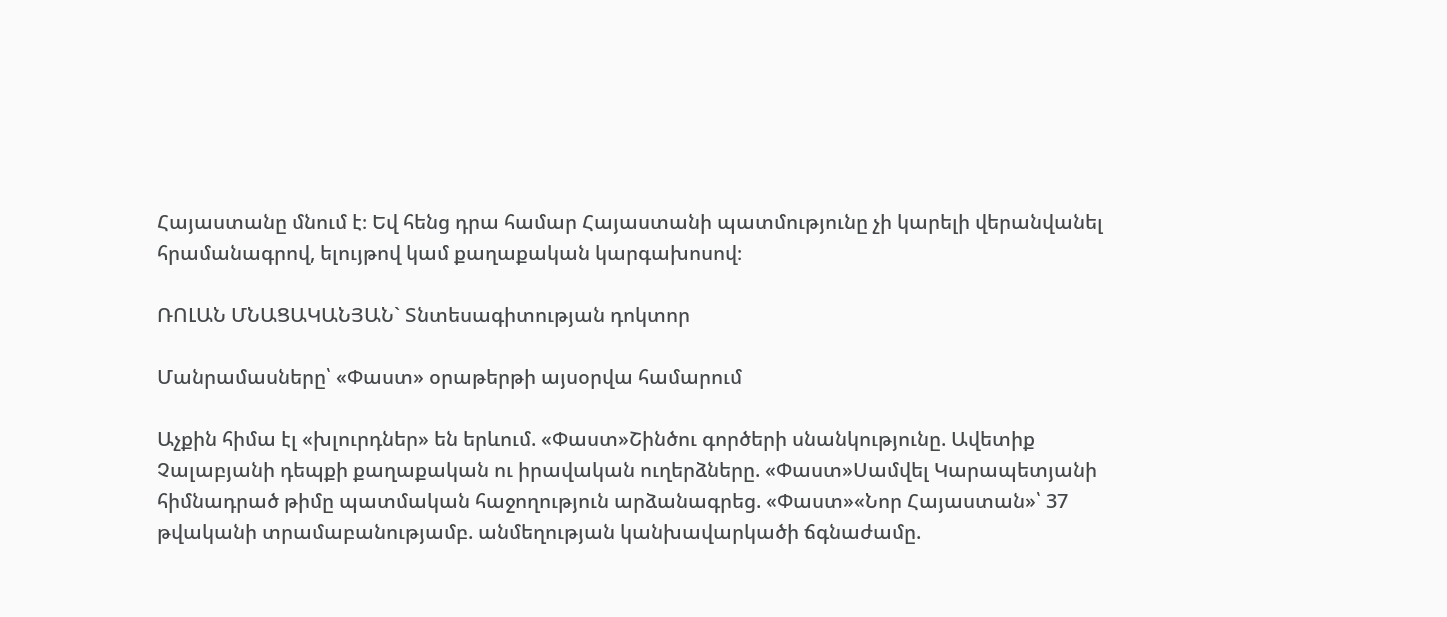Հայաստանը մնում է։ Եվ հենց դրա համար Հայաստանի պատմությունը չի կարելի վերանվանել հրամանագրով, ելույթով կամ քաղաքական կարգախոսով։

ՌՈԼԱՆ ՄՆԱՑԱԿԱՆՅԱՆ` Տնտեսագիտության դոկտոր

Մանրամասները՝ «Փաստ» օրաթերթի այսօրվա համարում

Աչքին հիմա էլ «խլուրդներ» են երևում. «Փաստ»Շինծու գործերի սնանկությունը. Ավետիք Չալաբյանի դեպքի քաղաքական ու իրավական ուղերձները. «Փաստ»Սամվել Կարապետյանի հիմնադրած թիմը պատմական հաջողություն արձանագրեց. «Փաստ»«Նոր Հայաստան»՝ 37 թվականի տրամաբանությամբ. անմեղության կանխավարկածի ճգնաժամը.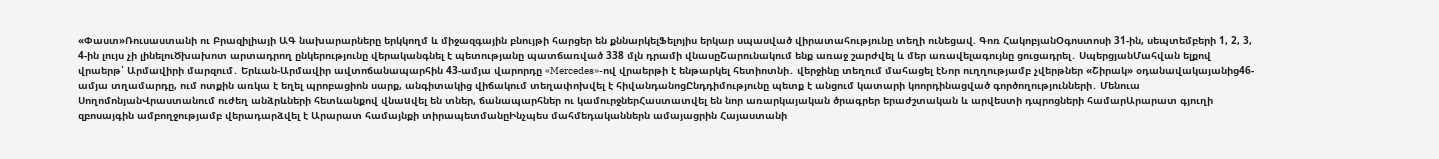«Փաստ»Ռուսաստանի ու Բրազիլիայի ԱԳ նախարարները երկկողմ և միջազգային բնույթի հարցեր են քննարկելՖելոյիս երկար սպասված վիրատահությունը տեղի ունեցավ. Գոռ ՀակոբյանՕգոստոսի 31-ին, սեպտեմբերի 1, 2, 3, 4-ին լույս չի լինելուԾխախոտ արտադրող ընկերությունը վերականգնել է պետությանը պատճառված 338 մլն դրամի վնասըՇարունակում ենք առաջ շարժվել և մեր առավելագույնը ցուցադրել․ ՍպերցյանՄահվան ելքով վրաերթ՝ Արմավիրի մարզում․ Երևան-Արմավիր ավտոճանապարհին 43-ամյա վարորդը «Mercedes»-ով վրաերթի է ենթարկել հետիոտնի․ վերջինը տեղում մահացել էՆոր ուղղությամբ չվերթներ «Շիրակ» օդանավակայանից46-ամյա տղամարդը, ում ոտքին առկա է եղել պրոբացիոն սարք, անգիտակից վիճակում տեղափոխվել է հիվանդանոցԸնդդիմությունը պետք է անցում կատարի կոորդինացված գործողությունների․ Մենուա ՍողոմոնյանՎրաստանում ուժեղ անձրևների հետևանքով վնաuվել են տներ, ճանապարհներ ու կամուրջներՀաստատվել են նոր առարկայական ծրագրեր երաժշտական և արվեստի դպրոցների համարԱրարատ գյուղի զբոսայգին ամբողջությամբ վերադարձվել է Արարատ համայնքի տիրապետմանըԻնչպես մահմեդականներն ամայացրին Հայաստանի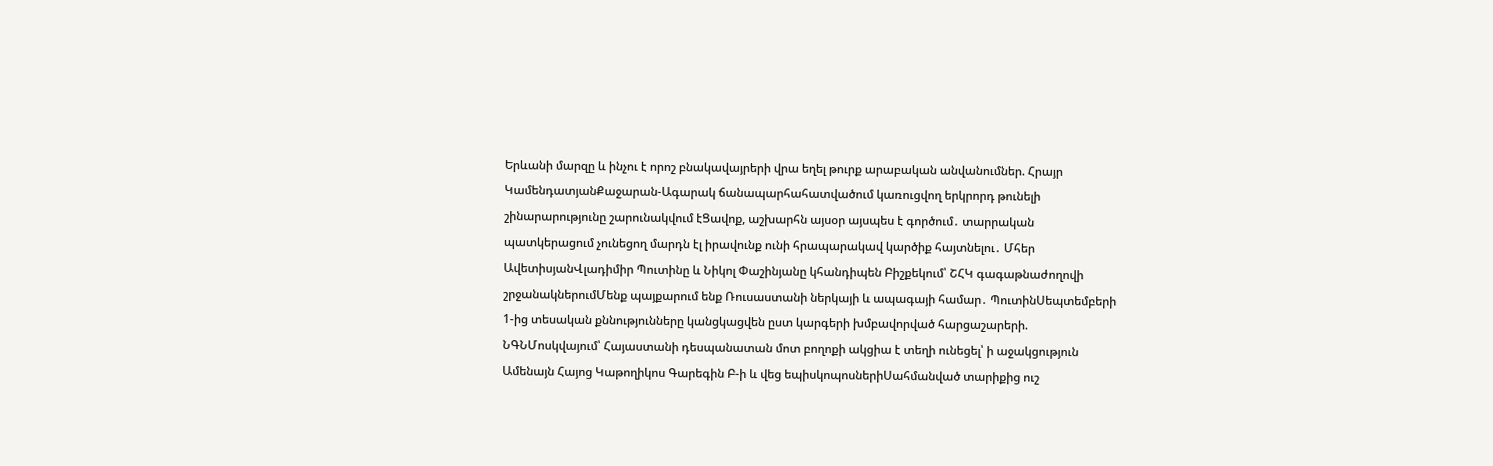Երևանի մարզը և ինչու է որոշ բնակավայրերի վրա եղել թուրք արաբական անվանումներ. Հրայր ԿամենդատյանՔաջարան-Ագարակ ճանապարհահատվածում կառուցվող երկրորդ թունելի շինարարությունը շարունակվում էՑավոք, աշխարհն այսօր այսպես է գործում․ տարրական պատկերացում չունեցող մարդն էլ իրավունք ունի հրապարակավ կարծիք հայտնելու․ Մհեր ԱվետիսյանՎլադիմիր Պուտինը և Նիկոլ Փաշինյանը կհանդիպեն Բիշքեկում՝ ՇՀԿ գագաթնաժողովի շրջանակներումՄենք պայքարում ենք Ռուսաստանի ներկայի և ապագայի համար․ ՊուտինՍեպտեմբերի 1-ից տեսական քննությունները կանցկացվեն ըստ կարգերի խմբավորված հարցաշարերի. ՆԳՆՄոսկվայում՝ Հայաստանի դեսպանատան մոտ բողոքի ակցիա է տեղի ունեցել՝ ի աջակցություն Ամենայն Հայոց Կաթողիկոս Գարեգին Բ-ի և վեց եպիսկոպոսներիՍահմանված տարիքից ուշ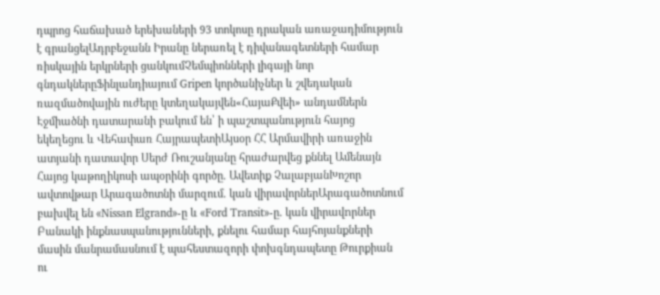դպրոց հաճախած երեխաների 93 տոկոսը դրական առաջադիմություն է գրանցելԱդրբեջանն Իրանը ներառել է դիվանագետների համար ռիսկային երկրների ցանկումՉեմպիոնների լիգայի նոր գնդակներըՖինլանդիայում Gripen կործանիչներ և շվեդական ռազմածովային ուժերը կտեղակայվեն«ՀայաՔվեի» անդամներն Էջմիածնի դատարանի բակում են՝ ի պաշտպանություն հայոց եկեղեցու և Վեհափառ ՀայրապետիԱյսօր ՀՀ Արմավիրի առաջին ատյանի դատավոր Սերժ Ռուշանյանը հրաժարվեց քննել Ամենայն Հայոց կաթողիկոսի ապօրինի գործը. Ավետիք ՉալաբյանԽոշոր ավտովթար Արագածոտնի մարզում. կան վիրավորներԱրագածոտնում բախվել են «Nissan Elgrand»-ը և «Ford Transit»-ը․ կան վիրավnրներ Բանակի ինքնասպանությունների, քնելու համար հայհոյանքների մասին մանրամասնում է պահեստազորի փոխգնդապետը Թուրքիան ու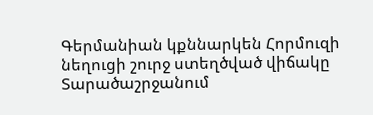Գերմանիան կքննարկեն Հորմուզի նեղուցի շուրջ ստեղծված վիճակը Տարածաշրջանում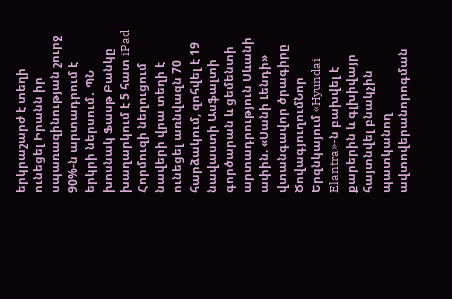երկրաշարժ է տեղի ունեցել Իրանն իր սպառազինության շուրջ 90%-ն արտադրում է երկրի ներսում․ ՊՆ խոսնակ Ֆասթ Բանկը խաղարկում է 5 հատ iPad Հորմուզի նեղուցում նավերի վրա տեղի է ունեցել առնվազն 70 հարձակում, զոհվել է 19 նավաստի Ասֆալտի գործարան և ցեմենտի արտադրություն Սևանի ափին. «Սանի Լենդի» վտանգավոր ծրագիրը ԾովագյուղումՆոր Երզնկայում «Hyundai Elantra»-ն բախվել է քարերին և գլխիվայր հայտնվել բնակչին պատկանող ավտովերանորոգման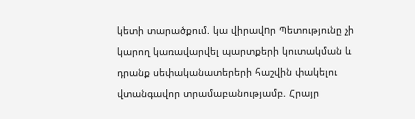կետի տարածքում. կա վիրավnր Պետությունը չի կարող կառավարվել պարտքերի կուտակման և դրանք սեփականատերերի հաշվին փակելու վտանգավոր տրամաբանությամբ. Հրայր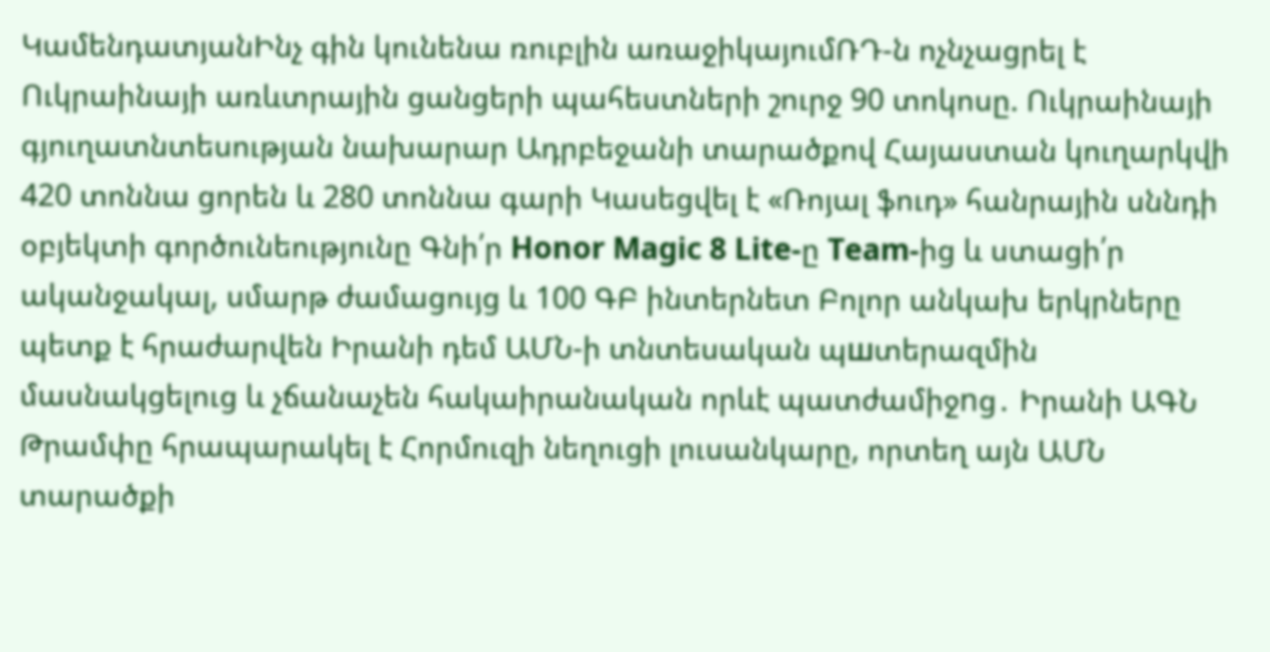ԿամենդատյանԻնչ գին կունենա ռուբլին առաջիկայումՌԴ-ն ոչնչացրել է Ուկրաինայի առևտրային ցանցերի պահեստների շուրջ 90 տոկոսը. Ուկրաինայի գյուղատնտեսության նախարար Ադրբեջանի տարածքով Հայաստան կուղարկվի 420 տոննա ցորեն և 280 տոննա գարի Կասեցվել է «Ռոյալ ֆուդ» հանրային սննդի օբյեկտի գործունեությունը Գնի՛ր Honor Magic 8 Lite-ը Team-ից և ստացի՛ր ականջակալ, սմարթ ժամացույց և 100 ԳԲ ինտերնետ Բոլոր անկախ երկրները պետք է հրաժարվեն Իրանի դեմ ԱՄՆ-ի տնտեսական պшտերազմին մասնակցելուց և չճանաչեն հակաիրանական որևէ պատժամիջnց․ Իրանի ԱԳՆ Թրամփը հրապարակել է Հորմուզի նեղուցի լուսանկարը, որտեղ այն ԱՄՆ տարածքի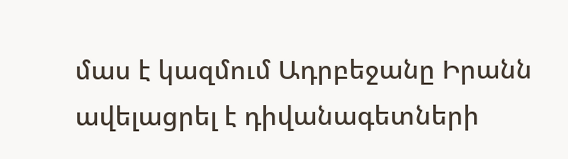մաս է կազմում Ադրբեջանը Իրանն ավելացրել է դիվանագետների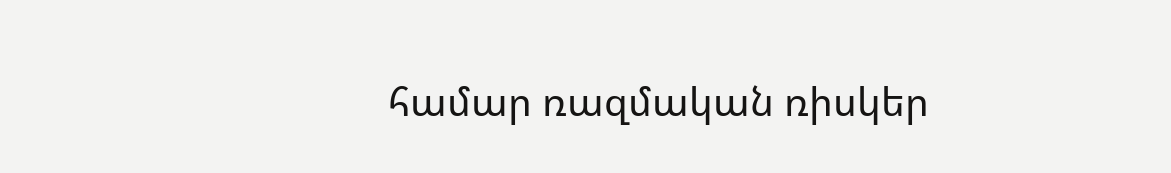համար ռազմական ռիսկեր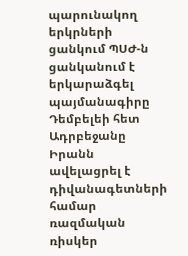պարունակող երկրների ցանկում ՊՍԺ-ն ցանկանում է երկարաձգել պայմանագիրը Դեմբելեի հետ Ադրբեջանը Իրանն ավելացրել է դիվանագետների համար ռազմական ռիսկեր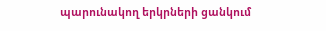պարունակող երկրների ցանկում